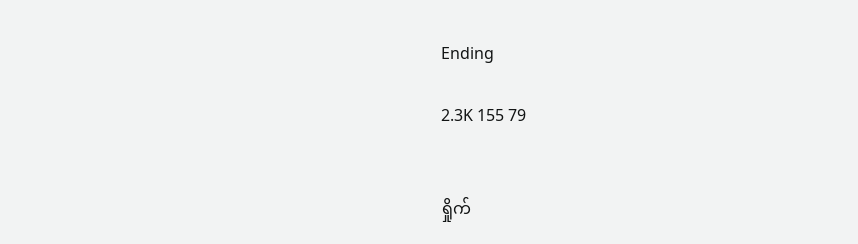Ending

2.3K 155 79


ရှိုက်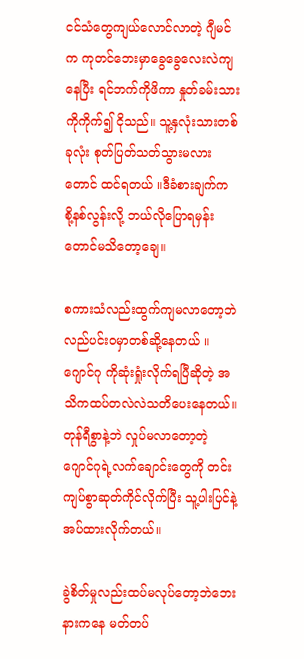ငင်သံတွေကျယ်လောင်လာတဲ့ ဂျီမင်က ကုတင်ဘေးမှာခွေခွေလေးလဲကျနေပြီး ရင်ဘက်ကိုဖိကာ နှုတ်ခမ်းသားကိုကိုက်၍ ငိုသည်။ သူ့နှလုံးသားတစ်ခုလုံး စုတ်ပြတ်သတ်သွားမလားတောင် ထင်ရတယ် ။ဒီခံစားချက်က စို့နစ်လွန်းလို့ ဘယ်လိုပြောရမှန်းတောင်မ‌သိတော့ချေ။

စကားသံလည်းထွက်ကျမလာတော့ဘဲ လည်ပင်းဝမှာတစ်ဆို့နေတယ် ။ ဂျောင်ဂု ကိုဆုံးရှုံးလိုက်ရပြီဆိုတဲ့ အသိကထပ်တလဲလဲသတိပေးနေတယ်။တုန်ရီစွာနဲ့ဘဲ လှုပ်မလာတော့တဲ့ ဂျောင်ဂုရဲ့လက်ချောင်းတွေကို တင်းကျပ်စွာဆုတ်ကိုင်လိုက်ပြီး သူ့ပါးပြင်နဲ့အပ်ထားလိုက်တယ်။

ခွဲစိတ်မှုလည်းထပ်မလုပ်တော့ဘဲဘေးနားကနေ မတ်တပ်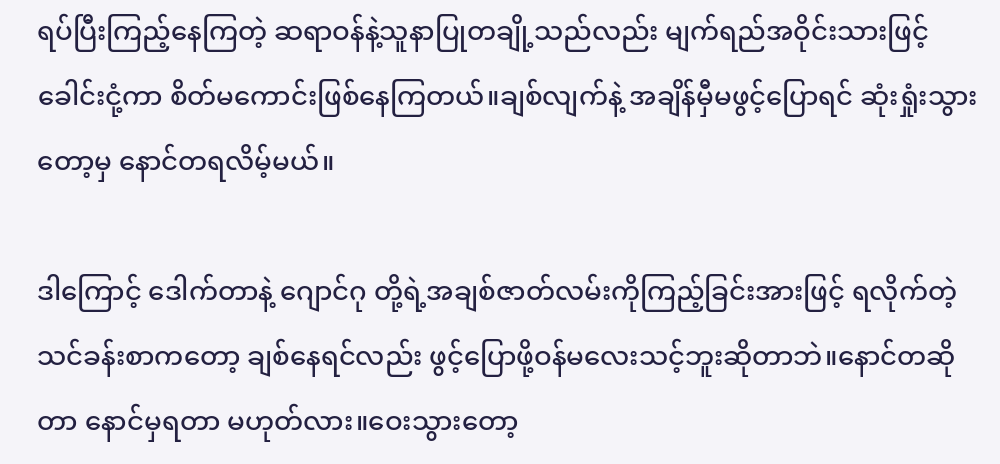ရပ်ပြီးကြည့်နေကြတဲ့ ဆရာဝန်နဲ့သူနာပြုတချို့သည်လည်း မျက်ရည်အဝိုင်းသားဖြင့် ခေါင်းငုံ့ကာ စိတ်မကောင်းဖြစ်နေကြတယ်။ချစ်လျက်နဲ့ အချိန်မှီမဖွင့်ပြောရင် ဆုံးရှုံးသွားတော့မှ နောင်တရလိမ့်မယ်။

ဒါကြောင့် ဒေါက်တာနဲ့ ဂျောင်ဂု တို့ရဲ့အချစ်ဇာတ်လမ်းကိုကြည့်ခြင်းအားဖြင့် ရလိုက်တဲ့သင်ခန်းစာကတော့ ချစ်နေရင်လည်း ဖွင့်ပြောဖို့ဝန်မလေးသင့်ဘူးဆိုတာဘဲ။နောင်တဆိုတာ နောင်မှရတာ မဟုတ်လား။ဝေးသွားတော့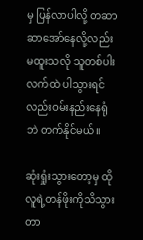မှ ပြန်လာပါလို့ တဆာဆာအော်နေလို့လည်း မထူးသလို သူတစ်ပါးလက်ထဲ ပါသွားရင်လည်းဝမ်းနည်းနေရုံဘဲ တက်နိုင်မယ်။

ဆုံးရှုံးသွားတော့မှ ထိုလူရဲ့တန်ဖိုးကိုသိသွားတာ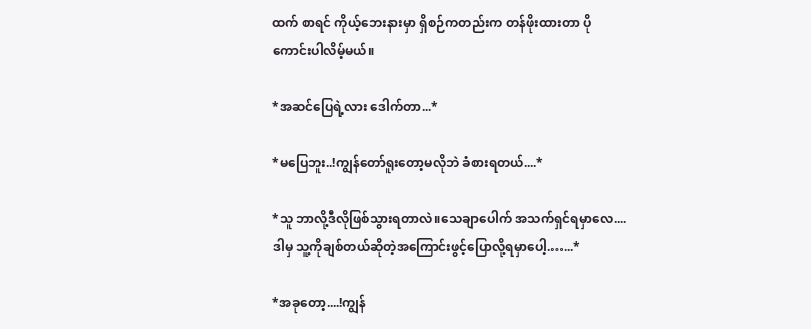ထက် စာရင် ကိုယ့်ဘေးနားမှာ ရှိစဉ်ကတည်းက တန်ဖိုးထားတာ ပိုကောင်းပါလိမ့်မယ်။

*အဆင်ပြေရဲ့လား ဒေါက်တာ...*

*မပြေဘူး..!ကျွန်တော်ရူးတော့မလိုဘဲ ခံစားရတယ်....*

*သူ ဘာလို့ဒီလိုဖြစ်သွားရတာလဲ။သေချာပေါက် အသက်ရှင်ရမှာလေ....ဒါမှ သူ့ကိုချစ်တယ်ဆိုတဲ့အကြောင်းဖွင့်ပြောလို့ရမှာပေါ့.…...*

*အခုတော့....!ကျွန်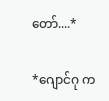တော်....*

*ဂျောင်ဂု က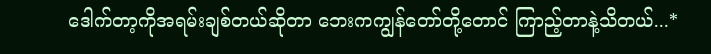ဒေါက်တာ့ကိုအရမ်းချစ်တယ်ဆိုတာ ဘေးကကျွန်တော်တို့တောင် ကြာည့်တာနဲ့သိတယ်...*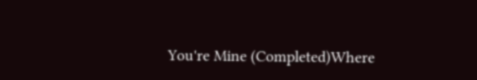You're Mine (Completed)Where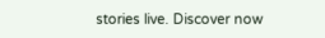stories live. Discover now